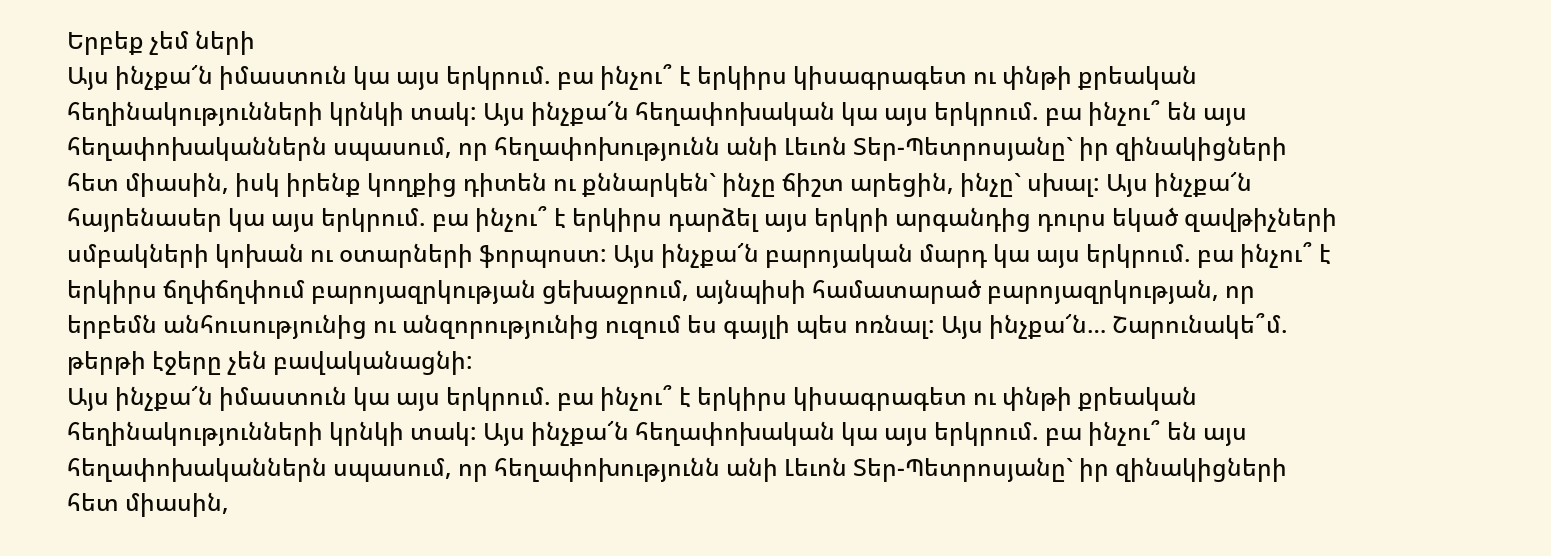Երբեք չեմ ների
Այս ինչքա՜ն իմաստուն կա այս երկրում. բա ինչու՞ է երկիրս կիսագրագետ ու փնթի քրեական հեղինակությունների կրնկի տակ: Այս ինչքա՜ն հեղափոխական կա այս երկրում. բա ինչու՞ են այս հեղափոխականներն սպասում, որ հեղափոխությունն անի Լեւոն Տեր-Պետրոսյանը` իր զինակիցների հետ միասին, իսկ իրենք կողքից դիտեն ու քննարկեն` ինչը ճիշտ արեցին, ինչը` սխալ: Այս ինչքա՜ն հայրենասեր կա այս երկրում. բա ինչու՞ է երկիրս դարձել այս երկրի արգանդից դուրս եկած զավթիչների սմբակների կոխան ու օտարների ֆորպոստ: Այս ինչքա՜ն բարոյական մարդ կա այս երկրում. բա ինչու՞ է երկիրս ճղփճղփում բարոյազրկության ցեխաջրում, այնպիսի համատարած բարոյազրկության, որ երբեմն անհուսությունից ու անզորությունից ուզում ես գայլի պես ոռնալ: Այս ինչքա՜ն… Շարունակե՞մ. թերթի էջերը չեն բավականացնի:
Այս ինչքա՜ն իմաստուն կա այս երկրում. բա ինչու՞ է երկիրս կիսագրագետ ու փնթի քրեական հեղինակությունների կրնկի տակ: Այս ինչքա՜ն հեղափոխական կա այս երկրում. բա ինչու՞ են այս հեղափոխականներն սպասում, որ հեղափոխությունն անի Լեւոն Տեր-Պետրոսյանը` իր զինակիցների հետ միասին,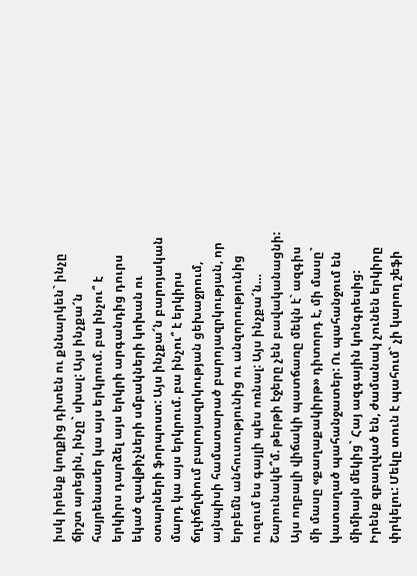իսկ իրենք կողքից դիտեն ու քննարկեն` ինչը ճիշտ արեցին, ինչը` սխալ: Այս ինչքա՜ն հայրենասեր կա այս երկրում. բա ինչու՞ է երկիրս դարձել այս երկրի արգանդից դուրս եկած զավթիչների սմբակների կոխան ու օտարների ֆորպոստ: Այս ինչքա՜ն բարոյական մարդ կա այս երկրում. բա ինչու՞ է երկիրս ճղփճղփում բարոյազրկության ցեխաջրում, այնպիսի համատարած բարոյազրկության, որ երբեմն անհուսությունից ու անզորությունից ուզում ես գայլի պես ոռնալ: Այս ինչքա՜ն… Շարունակե՞մ. թերթի էջերը չեն բավականացնի:
Այս ողբալի վիճակի պատճառը մեկն է` ազգիս մի մասը «քաղաքակիրթ» դիտորդ է, մի մասը` կատաղած պահանջատեր: Ու պահանջում են միմիայն մեկից` Հայ ազգային կոնգրեսից: Իրենք զբաղված են, ժամանակ չունեն երկիրը փրկելու: Մեկը տուն է պահում` չի կարող շեֆի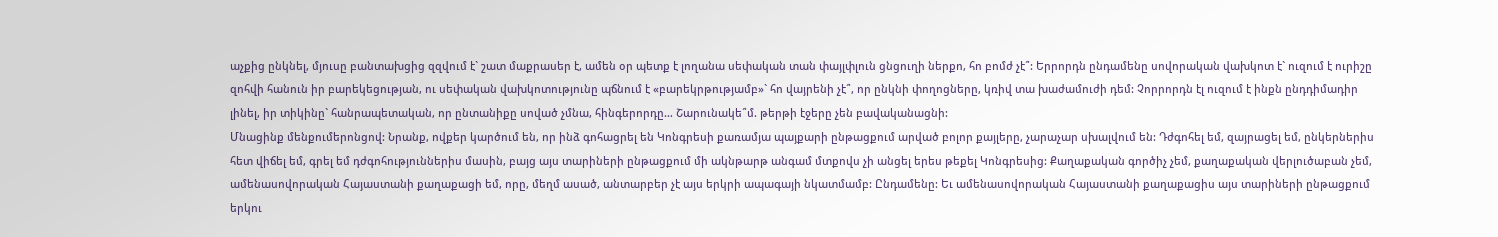աչքից ընկնել, մյուսը բանտախցից զզվում է` շատ մաքրասեր է, ամեն օր պետք է լողանա սեփական տան փայլփլուն ցնցուղի ներքո, հո բոմժ չէ՞: Երրորդն ընդամենը սովորական վախկոտ է` ուզում է ուրիշը զոհվի հանուն իր բարեկեցության, ու սեփական վախկոտությունը պճնում է «բարեկրթությամբ»` հո վայրենի չէ՞, որ ընկնի փողոցները, կռիվ տա խաժամուժի դեմ: Չորրորդն էլ ուզում է ինքն ընդդիմադիր լինել, իր տիկինը` հանրապետական, որ ընտանիքը սոված չմնա, հինգերորդը… Շարունակե՞մ. թերթի էջերը չեն բավականացնի:
Մնացինք մենքումերոնցով: Նրանք, ովքեր կարծում են, որ ինձ գոհացրել են Կոնգրեսի քառամյա պայքարի ընթացքում արված բոլոր քայլերը, չարաչար սխալվում են: Դժգոհել եմ, զայրացել եմ, ընկերներիս հետ վիճել եմ, գրել եմ դժգոհություններիս մասին, բայց այս տարիների ընթացքում մի ակնթարթ անգամ մտքովս չի անցել երես թեքել Կոնգրեսից: Քաղաքական գործիչ չեմ, քաղաքական վերլուծաբան չեմ, ամենասովորական Հայաստանի քաղաքացի եմ, որը, մեղմ ասած, անտարբեր չէ այս երկրի ապագայի նկատմամբ: Ընդամենը: Եւ ամենասովորական Հայաստանի քաղաքացիս այս տարիների ընթացքում երկու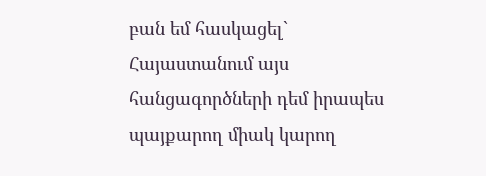բան եմ հասկացել` Հայաստանում այս հանցագործների դեմ իրապես պայքարող միակ կարող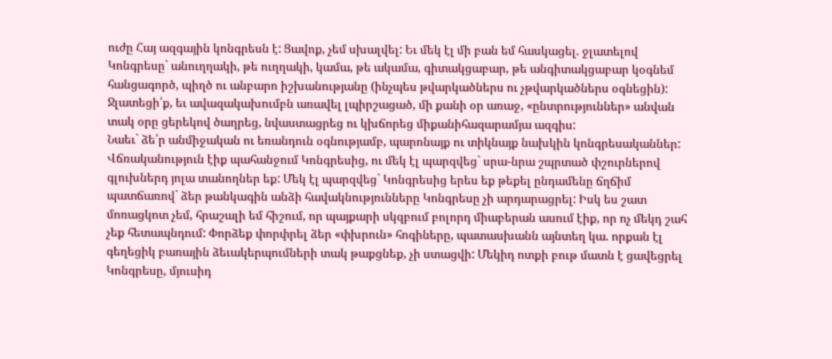ուժը Հայ ազգային կոնգրեսն է: Ցավոք, չեմ սխալվել: Եւ մեկ էլ մի բան եմ հասկացել. ջլատելով Կոնգրեսը` անուղղակի, թե ուղղակի, կամա, թե ակամա, գիտակցաբար, թե անգիտակցաբար կօգնեմ հանցագործ, պիղծ ու անբարո իշխանությանը (ինչպես թվարկածներս ու չթվարկածներս օգնեցին): Ջլատեցի՛ք, եւ ավազակախումբն առավել լպիրշացած, մի քանի օր առաջ, «ընտրություններ» անվան տակ օրը ցերեկով ծաղրեց, նվաստացրեց ու կխճորեց միքանիհազարամյա ազգիս:
Նաեւ` ձե՛ր անմիջական ու եռանդուն օգնությամբ, պարոնայք ու տիկնայք նախկին կոնգրեսականներ: Վճռականություն էիք պահանջում Կոնգրեսից, ու մեկ էլ պարզվեց` սրա-նրա շպրտած փշուրներով գլուխներդ յոլա տանողներ եք: Մեկ էլ պարզվեց` Կոնգրեսից երես եք թեքել ընդամենը ճղճիմ պատճառով` ձեր թանկագին անձի հավակնությունները Կոնգրեսը չի արդարացրել: Իսկ ես շատ մոռացկոտ չեմ, հրաշալի եմ հիշում, որ պայքարի սկզբում բոլորդ միաբերան ասում էիք, որ ոչ մեկդ շահ չեք հետապնդում: Փորձեք փորփրել ձեր «փխրուն» հոգիները, պատասխանն այնտեղ կա. որքան էլ գեղեցիկ բառային ձեւակերպումների տակ թաքցնեք, չի ստացվի: Մեկիդ ոտքի բութ մատն է ցավեցրել Կոնգրեսը, մյուսիդ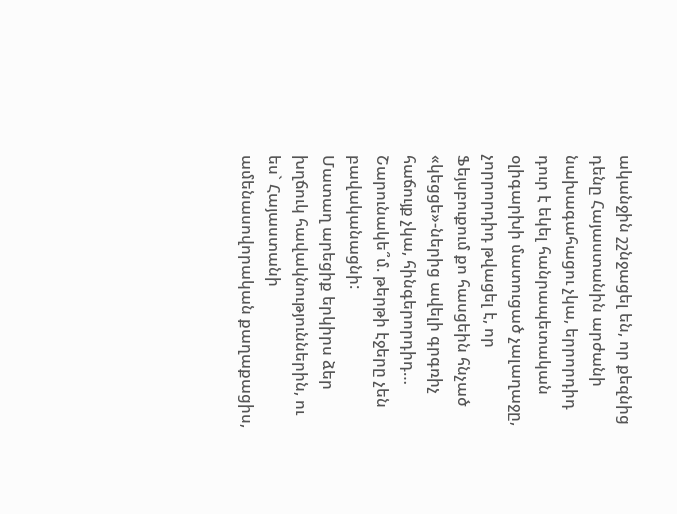ականջին շշնջացել են, որ քեզնից դենը Հայաստանին արժանի նախագահացու չկա, երրորդիդ դուր է եկել հանրապետական օլիգարխի մատուցած չալաղաջը, չորրորդիդ թվացել է, որ Ֆեյսբուքում քո հասցեին հնչած «կեցցե»-ներից ավելի գրգռիչ հաճույք չկա, հինգերորդիդ… Շարունակե՞մ. թերթի էջերը չեն բավականացնի:
Մատաղ արեցիք երկիրս ձեր խղճուկ հավակնություններին, ու ես` Հայաստանի ամենասովորական քաղաքացիս,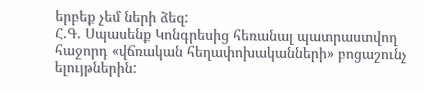երբեք չեմ ների ձեզ:
Հ.Գ. Սպասենք Կոնգրեսից հեռանալ պատրաստվող հաջորդ «վճռական հեղափոխականների» բոցաշունչ ելույթներին: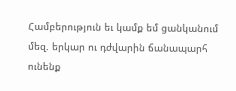Համբերություն եւ կամք եմ ցանկանում մեզ. երկար ու դժվարին ճանապարհ ունենք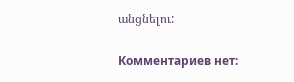անցնելու:

Комментариев нет: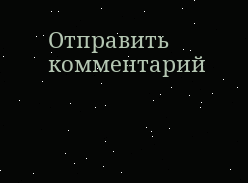Отправить комментарий